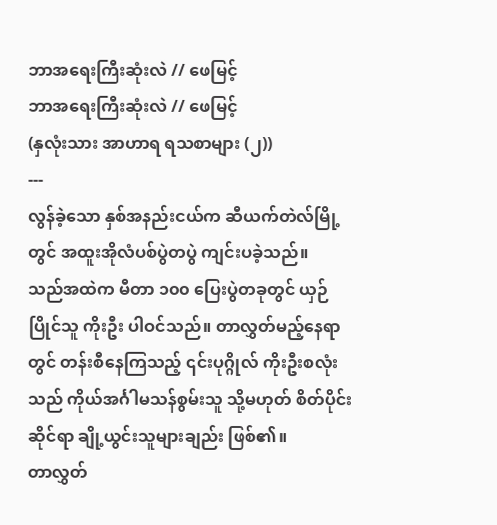ဘာအရေးကြီးဆုံးလဲ // ဖေမြင့်
ဘာအရေးကြီးဆုံးလဲ // ဖေမြင့်
(နှလုံးသား အာဟာရ ရသစာများ (၂))
---
လွန်ခဲ့သော နှစ်အနည်းငယ်က ဆီယက်တဲလ်မြို့တွင် အထူးအိုလံပစ်ပွဲတပွဲ ကျင်းပခဲ့သည်။
သည်အထဲက မီတာ ၁၀၀ ပြေးပွဲတခုတွင် ယှဉ်ပြိုင်သူ ကိုးဦး ပါဝင်သည်။ တာလွှတ်မည့်နေရာတွင် တန်းစီနေကြသည့် ၎င်းပုဂ္ဂိုလ် ကိုးဦးစလုံးသည် ကိုယ်အင်္ဂါမသန်စွမ်းသူ သို့မဟုတ် စိတ်ပိုင်းဆိုင်ရာ ချို့ယွင်းသူများချည်း ဖြစ်၏။
တာလွှတ်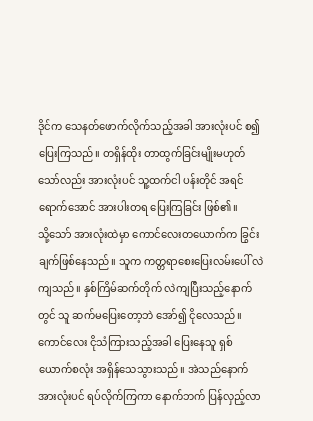ဒိုင်က သေနတ်ဖောက်လိုက်သည့်အခါ အားလုံးပင် စ၍ ပြေးကြသည်။ တရှိန်ထိုး တာထွက်ခြင်းမျိုးမဟုတ်သော်လည်း အားလုံးပင် သူ့ထက်ငါ ပန်းတိုင် အရင်ရောက်အောင် အားပါးတရ ပြေးကြခြင်း ဖြစ်၏။
သို့သော် အားလုံးထဲမှာ ကောင်လေးတယောက်က ခြွင်းချက်ဖြစ်နေသည်။ သူက ကတ္တရာစေးပြေးလမ်းပေါ် လဲကျသည်။ နှစ်ကြိမ်ဆက်တိုက် လဲကျပြီးသည့်နောက်တွင် သူ ဆက်မပြေးတော့ဘဲ အော်၍ ငိုလေသည်။
ကောင်လေး ငိုသံကြားသည့်အခါ ပြေးနေသူ ရှစ်ယောက်စလုံး အရှိန်သေသွားသည်။ အဲသည်နောက် အားလုံးပင် ရပ်လိုက်ကြကာ နောက်ဘက် ပြန်လှည့်လာ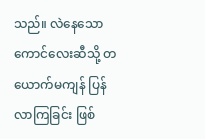သည်။ လဲနေသောကောင်လေးဆီသို့ တယောက်မကျန် ပြန်လာကြခြင်း ဖြစ်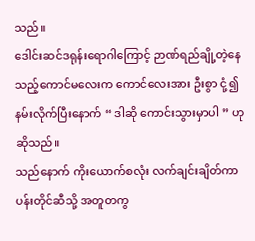သည်။
ဒေါင်းဆင်ဒရုန်းရောဂါကြောင့် ဉာဏ်ရည်ချို့တဲ့နေသည့်ကောင်မလေးက ကောင်လေးအား ဦးစွာ ငုံ့၍ နမ်းလိုက်ပြီးနောက် “ ဒါဆို ကောင်းသွားမှာပါ ” ဟု ဆိုသည်။
သည်နောက် ကိုးယောက်စလုံး လက်ချင်းချိတ်ကာ ပန်းတိုင်ဆီသို့ အတူတကွ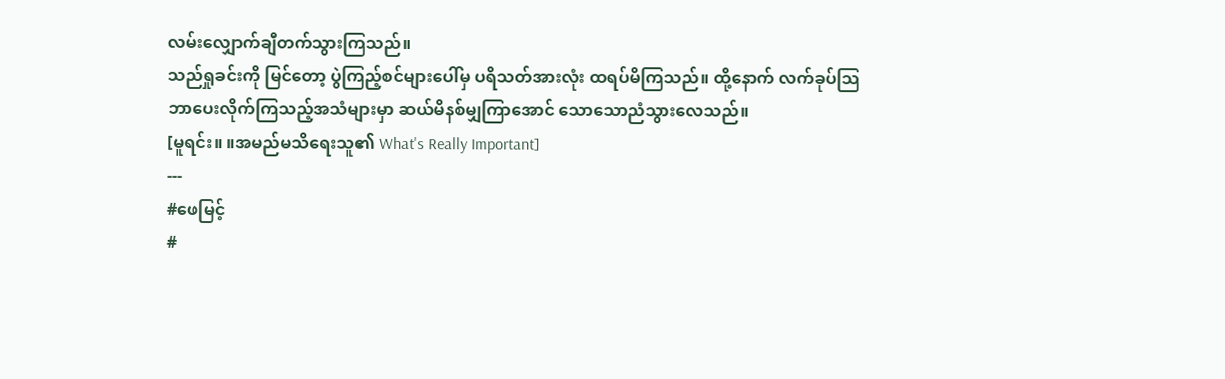လမ်းလျှောက်ချီတက်သွားကြသည်။
သည်ရှုခင်းကို မြင်တော့ ပွဲကြည့်စင်များပေါ်မှ ပရိသတ်အားလုံး ထရပ်မိကြသည်။ ထို့နောက် လက်ခုပ်သြဘာပေးလိုက်ကြသည့်အသံများမှာ ဆယ်မိနစ်မျှကြာအောင် သောသောညံသွားလေသည်။
[မူရင်း။ ။အမည်မသိရေးသူ၏ What's Really Important]
---
#ဖေမြင့်
#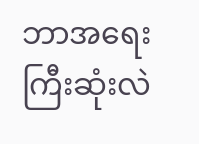ဘာအရေးကြီးဆုံးလဲ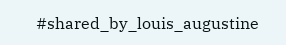#shared_by_louis_augustine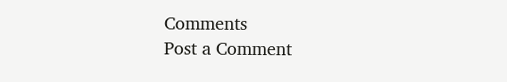Comments
Post a Comment